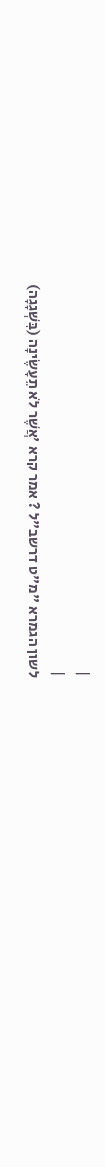|
|
לשון הגמרא "מ"ט דרשב"ל ? אמר קרא 'אֲשֶׁר לֹא תֵעָשֶׂינָה (בִּשְׁגָגָה)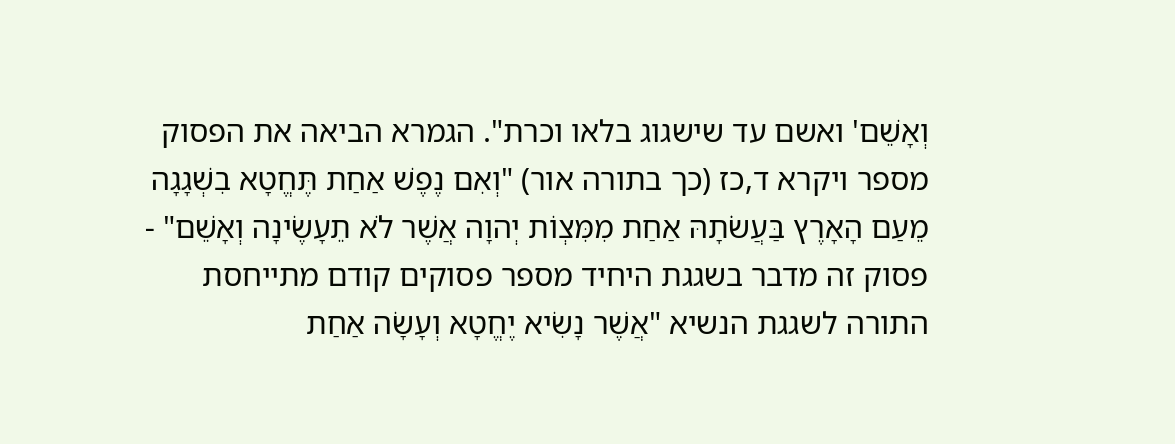וְאָשֵׁם' ואשם עד שישגוג בלאו וכרת". הגמרא הביאה את הפסוק מספר ויקרא ד,כז (כך בתורה אור) "וְאִם נֶפֶשׁ אַחַת תֶּחֱטָא בִשְׁגָגָה מֵעַם הָאָרֶץ בַּעֲשֹׂתָהּ אַחַת מִמִּצְוֹת יְהוָה אֲשֶׁר לֹא תֵעָשֶׂינָה וְאָשֵׁם" - פסוק זה מדבר בשגגת היחיד מספר פסוקים קודם מתייחסת התורה לשגגת הנשיא "אֲשֶׁר נָשִׂיא יֶחֱטָא וְעָשָׂה אַחַת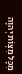מִכָּל מִצְוֹת יְהוָה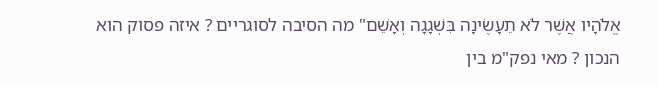אֱלֹהָיו אֲשֶׁר לֹא תֵעָשֶׂינָה בִּשְׁגָגָה וְאָשֵׁם" מה הסיבה לסוגריים ? איזה פסוק הוא הנכון ? מאי נפק"מ בין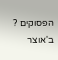הפסוקים ? ב'אוצר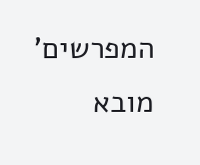המפרשים' מובא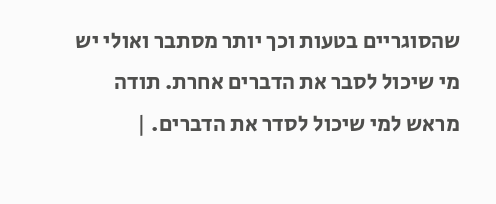שהסוגריים בטעות וכך יותר מסתבר ואולי יש מי שיכול לסבר את הדברים אחרת. תודה מראש למי שיכול לסדר את הדברים. |